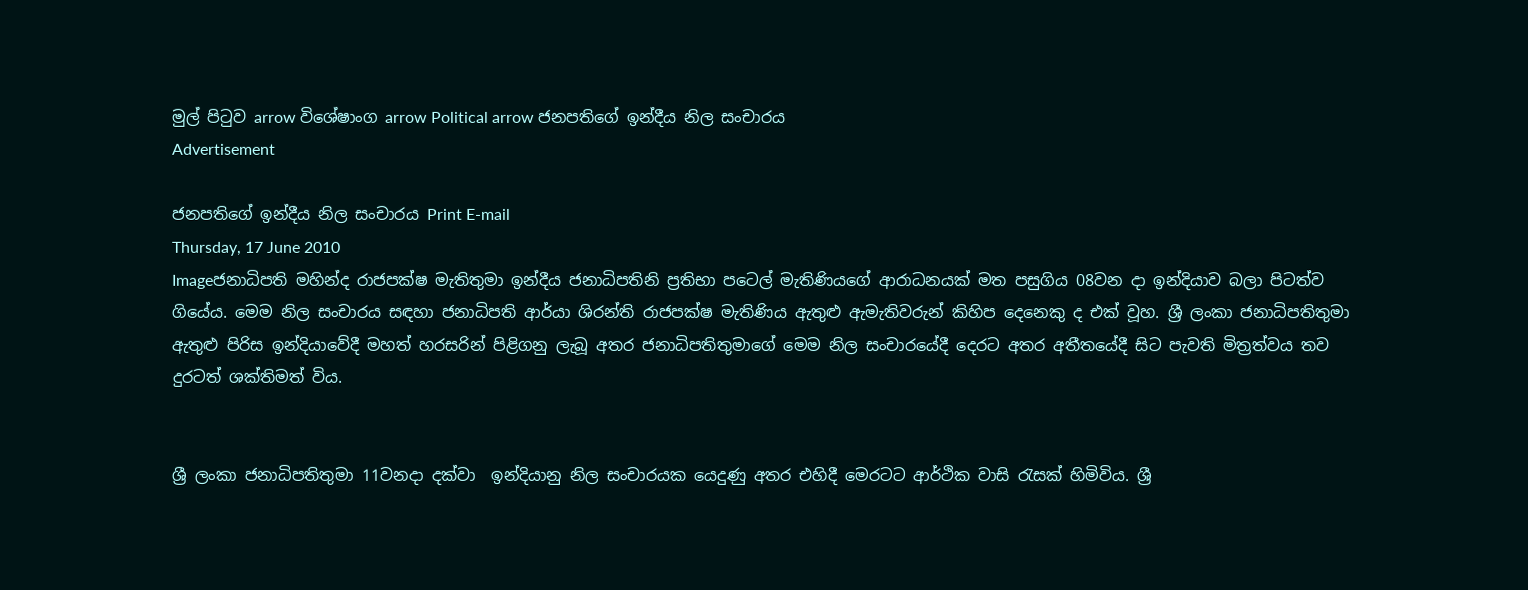මුල් පි‍ටු‍ව arrow විශේෂාංග arrow Political arrow ජනපතිගේ ඉන්දීය නිල සංචාරය
Advertisement

ජනපතිගේ ඉන්දීය නිල සංචාරය Print E-mail
Thursday, 17 June 2010
Imageජනාධිපති මහින්ද රාජපක්ෂ මැතිතුමා ඉන්දීය ජනාධිපතිනි ප්‍රතිභා ප‍ටෙල් මැතිණියගේ ආරාධනයක් මත පසුගිය 08වන දා ඉන්දියාව බලා පිටත්ව ගියේය. මෙම නිල සංචාරය සඳහා ජනාධිපති ආර්යා ශිරන්ති රාජපක්ෂ මැතිණිය ඇතුළු ඇමැතිවරුන් කිහිප දෙනෙකු ද එක් වූහ. ශ්‍රී ලංකා ජනාධිපතිතුමා ඇතුළු පිරිස ඉන්දියාවේදී මහත් හරසරින් පිළිගනු ලැබූ අතර ජනාධිපතිතුමාගේ මෙම නිල සංචාරයේදී දෙරට අතර අතීතයේදී සිට පැවති මිත්‍රත්වය තව දුරටත් ශක්තිමත් විය.


ශ්‍රී ලංකා ජනාධිපතිතුමා 11වනදා දක්වා  ඉන්දියානු නිල සංචාරයක යෙදුණු අතර එහිදී ‍මෙරටට ආර්ථික වාසි රැසක් හිමිවිය. ශ්‍රී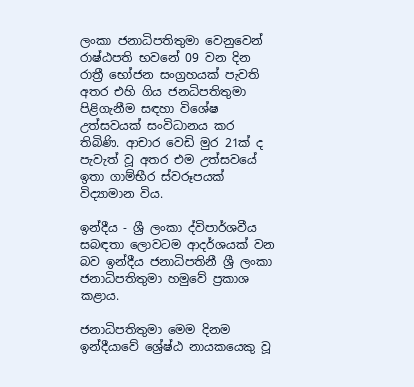ලංකා ජනාධිපතිතුමා වෙනුවෙන් රාෂ්ඨපති භවනේ 09 වන දින රාත්‍රී භෝජන සංග්‍රහයක් පැවති අතර එහි ගිය ජනධිපතිතුමා පිළිගැනීම සඳහා විශේෂ උත්සවයක් සංවිධානය කර තිබිණි. ආචාර වෙඩි මුර 21ක් ද පැවැත් වූ අතර එම උත්සවයේ ඉතා ගාම්භීර ස්වරූපයක් විද්‍යාමාන විය.

ඉන්දීය - ශ්‍රී ලංකා ද්විපාර්ශවීය සබඳතා ලොවටම ආදර්ශයක් වන බව ඉන්දීය ජනාධිපතිනී ශ්‍රී ලංකා ජනාධිපතිතුමා හමුවේ ප්‍රකාශ ක‍ළාය.

ජනාධිපතිතුමා මෙම දිනම ඉන්දීයාවේ ශ්‍රේෂ්ඨ නායකයෙකු වූ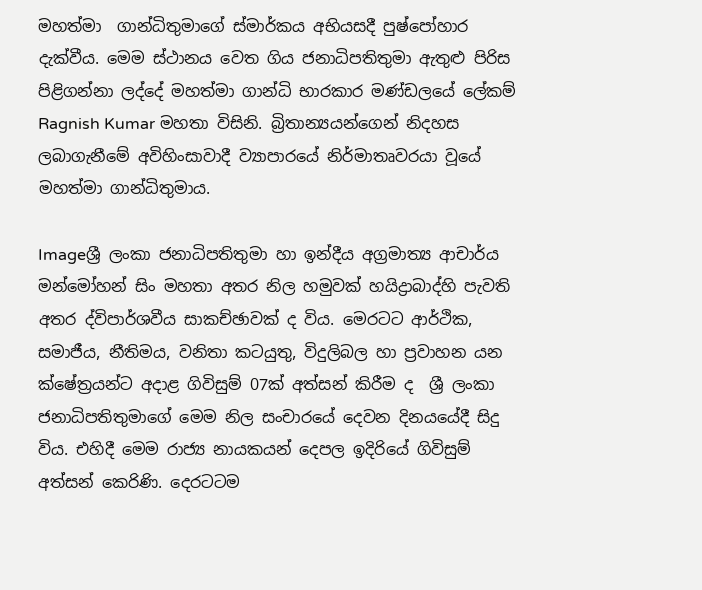මහත්මා  ගාන්ධිතුමාගේ ස්මාර්කය අභියසදී පුෂ්පෝහාර දැක්වීය. මෙම ස්ථානය වෙත ගිය ජනාධිපතිතුමා ඇතුළු පිරිස පිළිගන්නා ලද්දේ මහත්මා ගාන්ධි භාරකාර මණ්ඩලයේ‍ ලේකම් Ragnish Kumar මහතා විසිනි. බ්‍රිතාන්‍යයන්ගෙන් නිදහස ලබාගැනීමේ අවිහිංසාවාදී ව්‍යාපාරයේ නිර්මාතෘවරයා වූයේ මහත්මා ගාන්ධිතුමාය.

Imageශ්‍රී ලංකා ජනාධිපතිතුමා හා ඉන්දීය අග්‍රමාත්‍ය ආචාර්ය මන්මෝහන් සිං මහතා අතර නිල හමුවක් හයිද්‍රාබාද්හි පැවති අතර ද්විපාර්ශවීය සාකච්ඡාවක් ද විය. මෙරටට ආර්ථික, සමාජීය, නීතිමය, වනිතා කටයුතු, විදුලිබල හා ප්‍රවාහන යන ක්ෂේත්‍රයන්ට අදාළ ගිවිසුම් 07ක් අත්සන් කිරීම ද  ශ්‍රී ලංකා ජනාධිපතිතුමාගේ මෙම නිල සංචාරයේ දෙවන දිනයයේදී සිදු විය. එහිදී මෙම රාජ්‍ය නායකයන් දෙපල ඉදිරියේ ගිවිසුම් අත්සන් කෙරිණි. දෙරටටම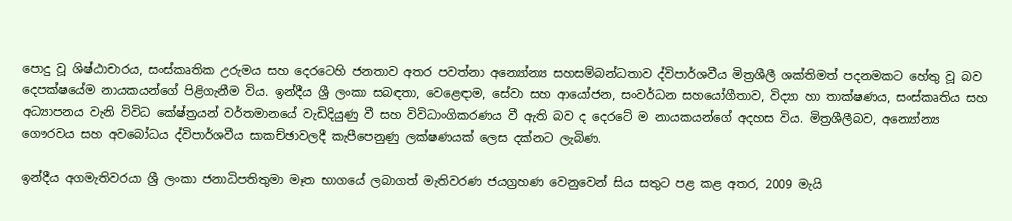පොදු වූ ශිෂ්ඨාචාරය, සංස්කෘතික උරුමය සහ දෙරටෙහි ජනතාව අතර පවත්නා අන්‍යෝන්‍ය සහසම්බන්ධතාව ද්විපාර්ශවීය මිත්‍රශීලී ශක්තිමත් පදනමකට හේතු වූ බව දෙපක්ෂයේම නායකයන්ගේ පිළිගැනීම විය. ඉන්දීය ශ්‍රී ලංකා සබඳතා, වෙළෙඳාම, සේවා සහ ආයෝජන, සංවර්ධන සහයෝගීතාව, විද්‍යා හා තාක්ෂණය, සංස්කෘතිය සහ අධ්‍යාපනය වැනි විවිධ කේෂ්ත්‍රයන් වර්තමානයේ වැඩිදියුණු වී සහ විවිධාංගිකරණය වී ඇති බව ද දෙරටේ ම නායකයන්ගේ අදහස විය. මිත්‍රශීලීබව, අන්‍යෝන්‍ය ගෞරවය සහ අවබෝධය ද්විපාර්ශවීය සාකච්ඡාවලදී කැපීපෙනුණු ලක්ෂණයක් ‍ලෙස දක්නට ලැබිණ.

ඉන්දීය අගමැතිවරයා ශ්‍රී ලංකා ජනාධිපතිතුමා මෑත භාගයේ ලබාගත් මැතිවරණ ජයග්‍රහණ වෙනුවෙන් සිය සතුට පළ කළ අතර, 2009 මැයි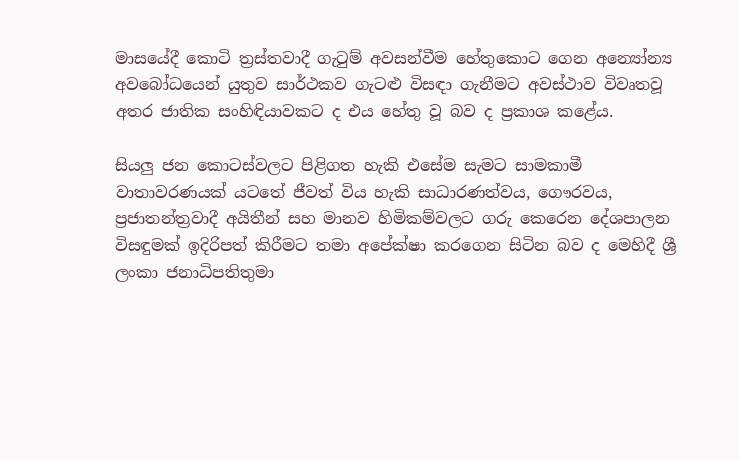මාසයේදී කොටි ත්‍රස්තවාදී ගැටුම් අවසන්වීම හේතුකොට ගෙන අන්‍යෝන්‍ය අවබෝධයෙන් යුතුව සාර්ථකව ගැටළු විසඳා ගැනීමට අවස්ථාව විවෘතවූ අතර ජාතික සංහිඳියාවකට ද එය හේතු වූ බව ද ප්‍රකාශ කළේය.

සියලු ජන කොටස්වලට පිළිගත හැකි එසේම සැමට සාමකාමී වාතාවරණයක් යටතේ ජීවත් විය හැකි සාධාරණත්වය, ගෞරවය, ප්‍රජාතන්ත්‍රවාදී අයිතීන් සහ මානව හිමිකම්වලට ගරු කෙරෙන දේශපාලන විසඳුමක් ඉදිරිපත් කිරීමට තමා අපේක්ෂා කරගෙන සිටින බව ද මෙහිදී ශ්‍රී ලංකා ජනාධිපතිතුමා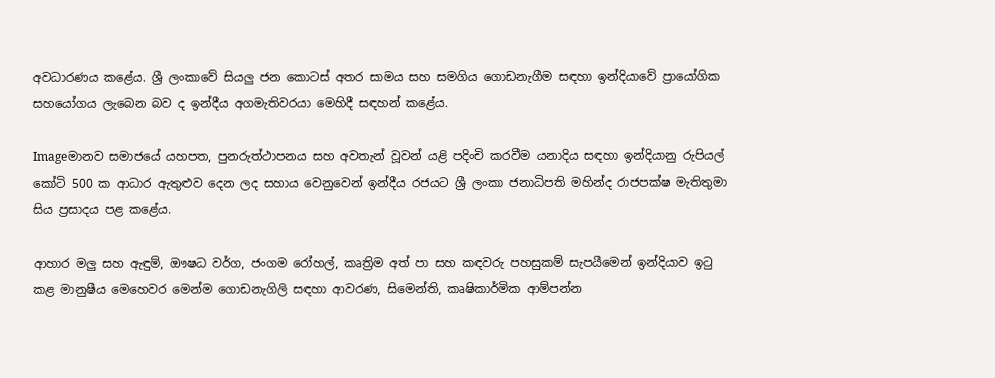අවධාරණය කළේය. ශ්‍රී ලංකාවේ සියලු ජන කොටස් අතර සාමය සහ සමගිය ගොඩනැගීම සඳහා ඉන්දියාවේ ප්‍රායෝගික සහයෝගය ලැබෙන බව ද ඉන්දීය අගමැතිවරයා මෙහිදී සඳහන් කළේය.

Imageමානව සමාජයේ යහපත, පුනරුත්ථාපනය සහ අවතැන් වූවන් යළි පදිංචි කරවීම යනාදිය සඳහා ඉන්දියානු රුපියල් කෝටි 500 ක ආධාර ඇතුළුව දෙන ලද සහාය වෙනුවෙන් ඉන්දීය රජයට ශ්‍රී ලංකා ජනාධිපති මහින්ද රාජපක්ෂ මැතිතුමා සිය ප්‍රසාදය පළ කළේය.

ආහාර මලු සහ ඇඳුම්, ඖෂධ වර්ග, ජංගම රෝහල්, කෘත්‍රිම අත් පා සහ කඳවරු පහසුකම් සැපයීමෙන් ඉන්දියාව ඉටු කළ මානුෂීය මෙහෙවර මෙන්ම ගොඩනැගිලි සඳහා ආවරණ, සිමෙන්ති, කෘෂිකාර්මික ආම්පන්න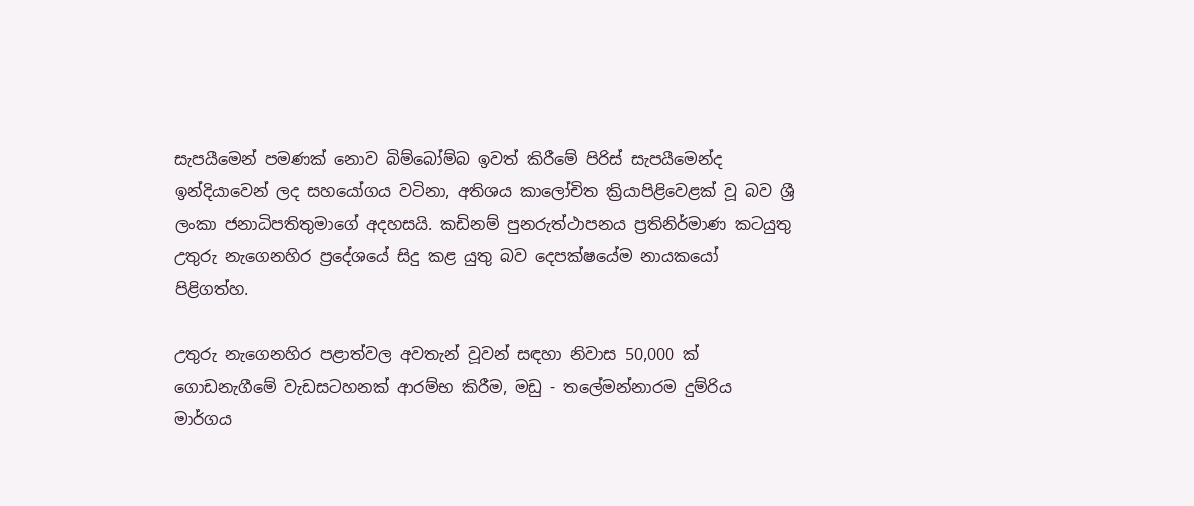සැපයීමෙන් පමණක් නොව බිම්බෝම්බ ඉවත් කිරීමේ පිරිස් සැපයීමෙන්ද ඉන්දියාවෙන් ලද සහයෝගය වටිනා, අතිශය කාලෝචිත ක්‍රියාපිළිවෙළක් වූ බව ශ්‍රී ලංකා ජනාධිපතිතුමාගේ අදහසයි. කඩිනම් පුනරුත්ථාපනය ප්‍රතිනිර්මාණ කටයුතු උතුරු නැගෙනහිර ප්‍රදේශයේ සිදු කළ යුතු බව දෙපක්ෂයේම නායකයෝ පිළිගත්හ.

උතුරු නැගෙනහිර පළාත්වල අවතැන් වූවන් සඳහා නිවාස 50,000 ක් ගොඩනැගීමේ වැඩසටහනක් ආරම්භ කිරීම, මඩු - තලේමන්නාරම දුම්රිය මාර්ගය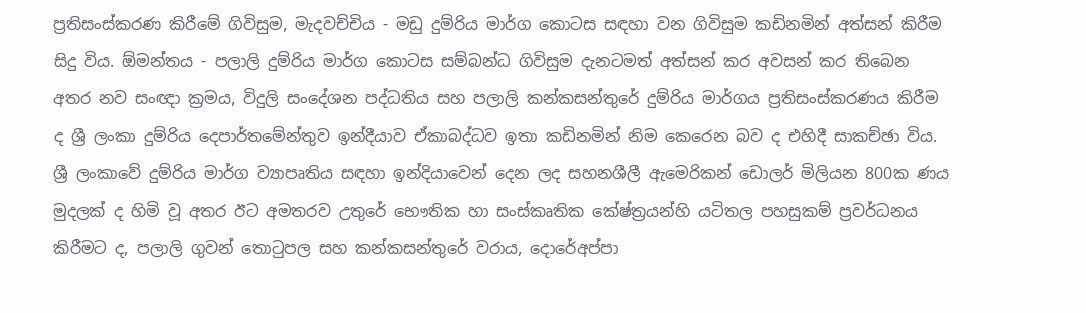ප්‍රතිසංස්කරණ කිරීමේ ගිවිසුම, මැදවච්චිය - මඩු දුම්රිය මාර්ග කොටස සඳහා වන ගිවිසුම කඩිනමින් අත්සන් කිරීම සිදු විය. ඕමන්තය - පලාලි දුම්රිය මාර්ග කොටස සම්බන්ධ ගිවිසුම දැනටමත් අත්සන් කර අවසන් කර තිබෙන අතර නව සංඥා ක්‍රමය, විදුලි සංදේශන පද්ධතිය සහ පලාලි කන්කසන්තුරේ දුම්රිය මාර්ගය ප්‍රතිසංස්කරණය කිරීම ද ශ්‍රී ලංකා දුම්රිය දෙපාර්තමේන්තුව ඉන්දීයාව ඒකාබද්ධව ඉතා කඩිනමින් නිම කෙරෙන බව ද එහිදී සාකච්ඡා විය.
ශ්‍රී ලංකාවේ දුම්රිය මාර්ග ව්‍යාපෘතිය සඳහා ඉන්දියාවෙන් දෙන ලද සහනශීලී ඇමෙරිකන් ඩොලර් මිලියන 800ක ණය මුදලක් ද හිමි වූ අතර ඊට අමතරව උතුරේ භෞතික හා සංස්කෘතික කේෂ්ත්‍රයන්හි යටිතල පහසුකම් ප්‍රවර්ධනය කිරීමට ද, පලාලි ගුවන් තොටුපල සහ කන්කසන්තුරේ වරාය, දොරේඅප්පා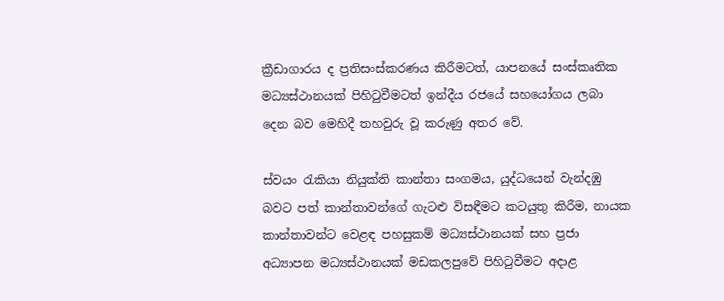ක්‍රීඩාගාරය ද ප්‍රතිසංස්කරණය කිරීමටත්, යාපනයේ සංස්කෘතික මධ්‍යස්ථානයක් පිහිටුවීමටත් ඉන්දීය රජයේ සහයෝගය ලබා දෙන බව මෙහිදී තහවුරු වූ කරුණු අතර වේ.

ස්වයං රැකියා නියුක්ති කාන්තා සංගමය, යුද්ධයෙන් වැන්දඹු බවට පත් කාන්තාවන්ගේ ගැටළු විසඳීමට කටයුතු කිරීම, නායක කාන්තාවන්ට වෙළඳ පහසුකම් මධ්‍යස්ථානයක් සහ ප්‍රජා අධ්‍යාපන මධ්‍යස්ථානයක් මඩකලපුවේ පිහිටුවීමට අදාළ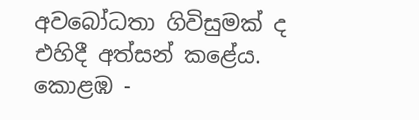අවබෝධතා ගිවිසුමක් ද එහිදී අත්සන් කළේය. කොළඹ -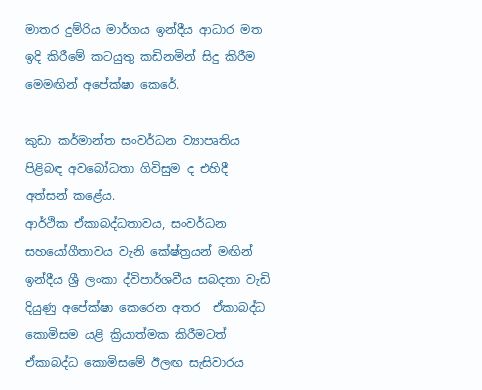මාතර දුම්රිය මාර්ගය ඉන්දීය ආධාර මත ඉදි කිරීමේ කටයුතු කඩිනමින් සිදු කිරීම මෙමඟින් අපේක්ෂා කෙරේ.

කුඩා කර්මාන්ත සංවර්ධන ව්‍යාපෘතිය පිළිබඳ අවබෝධතා ගිවිසුම ද එහිදී අත්සන් කළේය.
ආර්ථික ඒකාබද්ධතාවය, සංවර්ධන සහයෝගීතාවය වැනි කේෂ්ත්‍රයන් මඟින් ඉන්දීය ශ්‍රී ලංකා ද්විපාර්ශවීය සබදතා වැඩි දියුණු අපේක්ෂා කෙරෙන අතර  ඒකාබද්ධ කොමිසම යළි ක්‍රියාත්මක කිරීමටත් ඒකාබද්ධ කොමිසමේ ඊලඟ සැසිවාරය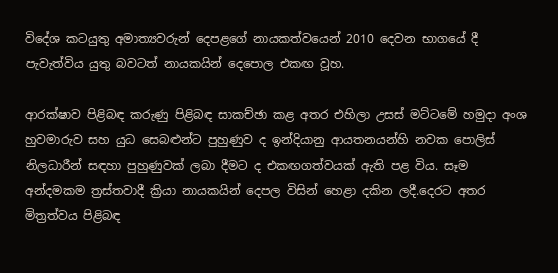විදේශ කටයුතු අමාත්‍යවරුන් දෙපළගේ නායකත්වයෙන් 2010 දෙවන භාගයේ දී පැවැත්විය යුතු බවටත් නායකයින් දෙපොල එකඟ වූහ.

ආරක්ෂාව පිළිබඳ කරුණු පිළිබඳ සාකච්ඡා කළ අතර එහිලා උසස් මට්ටමේ හමුදා අංශ හුවමාරුව සහ යුධ සෙබළුන්ට පුහුණුව ද ඉන්දියානු ආයතනයන්හි නවක පොලිස් නිලධාරීන් සඳහා පුහුණුවක් ලබා දීමට ද එකඟගත්වයක් ඇති පළ විය. සෑම අන්දමකම ත්‍රස්තවාදී ක්‍රියා නායකයින් දෙපල විසින් හෙළා දකින ලදී.දෙරට අතර මිත්‍රත්වය පිළිබඳ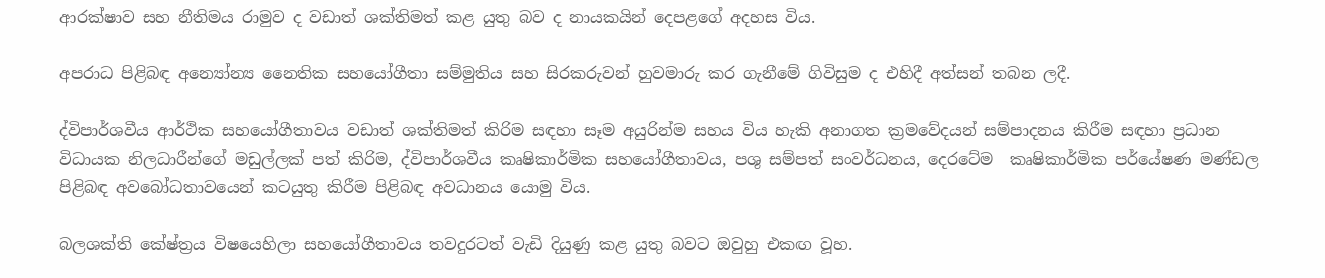ආරක්ෂාව සහ නීතිමය රාමුව ද වඩාත් ශක්තිමත් කළ යුතු බව ද නායකයින් දෙපළගේ අදහස විය.

අපරාධ පිළිබඳ අන්‍යෝන්‍ය නෛතික සහයෝගීතා සම්මුතිය සහ සිරකරුවන් හුවමාරු කර ගැනීමේ ගිවිසුම ද එහිදී අත්සන් තබන ලදී.

ද්විපාර්ශවීය ආර්ථික සහයෝගීතාවය වඩාත් ශක්තිමත් කිරිම සඳහා සෑම අයුරින්ම සහය විය හැකි අනාගත ක්‍රමවේදයන් සම්පාදනය කිරීම සඳහා ප්‍රධාන විධායක නිලධාරීන්ගේ මඩුල්ලක් පත් කිරිම, ද්විපාර්ශවීය කෘෂිකාර්මික සහයෝගීතාවය, පශු සම්පත් සංවර්ධනය, දෙරටේම  කෘෂිකාර්මික පර්යේෂණ මණ්ඩල පිළිබඳ අවබෝධතාවයෙන් කටයුතු කිරීම පිළිබඳ අවධානය යොමු විය.

බලශක්ති කේෂ්ත්‍රය විෂයෙහිලා සහයෝගීතාවය තවදුරටත් වැඩි දියුණු කළ යුතු බවට ඔවුහු එකඟ වූහ.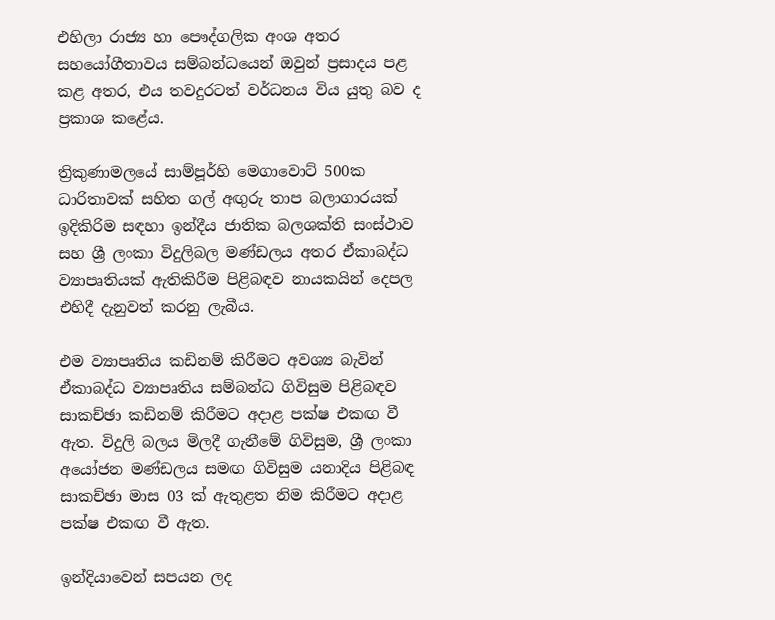එහිලා රාජ්‍ය හා පෞද්ගලික අංශ අතර සහයෝගීතාවය සම්බන්ධයෙන් ඔවුන් ප්‍රසාදය පළ කළ අතර, එය තවදුරටත් වර්ධනය විය යුතු බව ද ප්‍රකාශ කළේය.

ත්‍රිකුණාමලයේ සාම්පූර්හි මෙගාවොට් 500ක ධාරිතාවක් සහිත ගල් අඟුරු තාප බලාගාරයක් ඉදිකිරිම සඳහා ඉන්දීය ජාතික බලශක්ති සංස්ථාව සහ ශ්‍රී ලංකා විදුලිබල මණ්ඩලය අතර ඒකාබද්ධ ව්‍යාපෘතියක් ඇතිකිරීම පිළිබඳව නායකයින් දෙපල එහිදී දැනුවත් කරනු ලැබීය.

එම ව්‍යාපෘතිය කඩිනම් කිරීමට අවශ්‍ය බැවින් ඒකාබද්ධ ව්‍යාපෘතිය සම්බන්ධ ගිවිසුම පිළිබඳව සාකච්ඡා කඩිනම් කිරීමට අදාළ පක්ෂ එකඟ වී ඇත. විදුලි බලය මිලදී ගැනීමේ ගිවිසුම, ශ්‍රී ලංකා අයෝජන මණ්ඩලය සමඟ ගිවිසුම යනාදිය පිළිබඳ සාකච්ඡා මාස 03 ක් ඇතුළත නිම කිරීමට අදාළ පක්ෂ එකඟ වී ඇත.

ඉන්දියාවෙන් සපයන ලද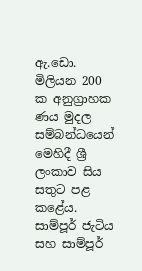ඇ.ඩො. මිලියන 200 ක අනුග්‍රාහක ණය මුදල සම්බන්ධයෙන් මෙහිදී ශ්‍රී ලංකාව සිය සතුට පළ කළේය. සාම්පූර් ජැටිය සහ සාම්පූර්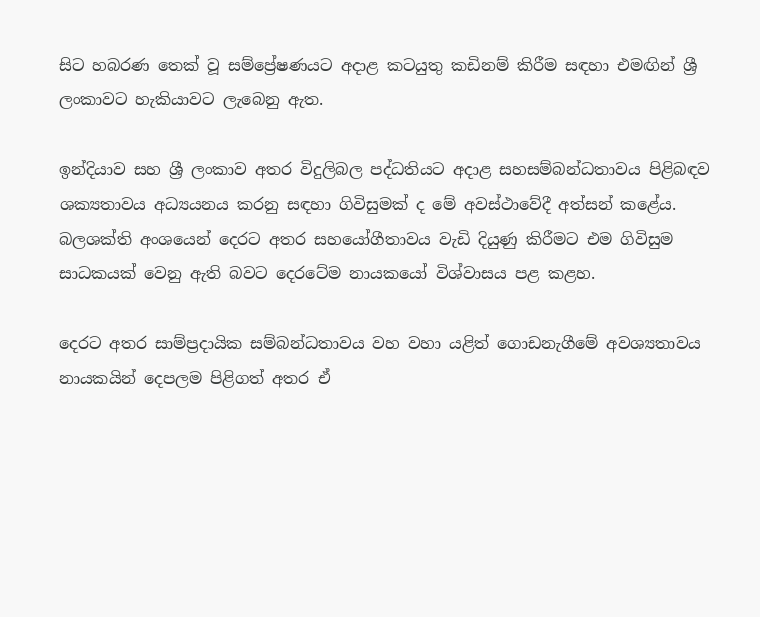සිට හබරණ තෙක් වූ සම්ප්‍රේෂණයට අදාළ කටයුතු කඩිනම් කිරීම සඳහා එමඟින් ශ්‍රී ලංකාවට හැකියාවට ලැබෙනු ඇත.

ඉන්දියාව සහ ශ්‍රී ලංකාව අතර විදුලිබල පද්ධතියට අදාළ සහසම්බන්ධතාවය පිළිබඳව ශක්‍යතාවය අධ්‍යයනය කරනු සඳහා ගිවිසුමක් ද මේ අවස්ථාවේදී අත්සන් කළේය. බලශක්ති අංශයෙන් දෙරට අතර සහයෝගීතාවය වැඩි දියුණු කිරීමට එම ගිවිසුම සාධකයක් වෙනු ඇති බවට දෙරටේම නායකයෝ විශ්වාසය පළ කළහ.

දෙරට අතර සාම්ප්‍රදායික සම්බන්ධතාවය වහ වහා යළිත් ගොඩනැගීමේ අවශ්‍යතාවය නායකයින් දෙපලම පිළිගත් අතර ඒ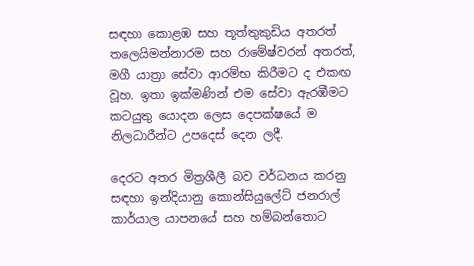සඳහා කොළඹ සහ තූත්තුකුඩිය අතරත් තලෙයිමන්නාරම සහ රාමේෂ්වරන් අතරත්, මගී යාත්‍රා සේවා ආරම්භ කිරීමට ද එකඟ වූහ. ඉතා ඉක්මණින් එම සේවා ඇරඹීමට කටයුතු යොදන ලෙස දෙපක්ෂයේ ම නිලධාරීන්ට උපදෙස් දෙන ලදී.

දෙරට අතර මිත්‍රශීලී බව වර්ධනය කරනු සඳහා ඉන්දියානු කොන්සියුලේට් ජනරාල් කාර්යාල යාපනයේ සහ හම්බන්තොට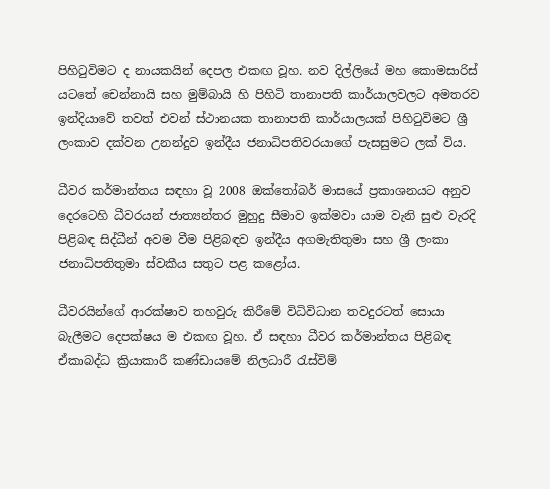පිහිටුවිමට ද නායකයින් දෙපල එකඟ වූහ. නව දිල්ලියේ මහ කොමසාරිස් යටතේ චෙන්නායි සහ මුම්බායි හි පිහිටි තානාපති කාර්යාලවලට අමතරව ඉන්දියාවේ තවත් එවන් ස්ථානයක තානාපති කාර්යාලයක් පිහිටුවිමට ශ්‍රී ලංකාව දක්වන උනන්දුව ඉන්දීය ජනාධිපතිවරයාගේ පැසසුමට ලක් විය.

ධීවර කර්මාන්තය සඳහා වූ 2008 ඔක්තෝබර් මාසයේ ප්‍රකාශනයට අනුව දෙරටෙහි ධීවරයන් ජාත්‍යන්තර මුහුදු සීමාව ඉක්මවා යාම වැනි සුළු වැරදි පිළිබඳ සිද්ධීන් අවම වීම පිළිබඳව ඉන්දීය අගමැතිතුමා සහ ශ්‍රී ලංකා ජනාධිපතිතුමා ස්වකීය සතුට පළ කළෝය.

ධීවරයින්ගේ ආරක්ෂාව තහවුරු කිරීමේ විධිවිධාන තවදුරටත් සොයා බැලීමට දෙපක්ෂය ම එකඟ වූහ. ඒ සඳහා ධීවර කර්මාන්තය පිළිබඳ ඒකාබද්ධ ක්‍රියාකාරී කණ්ඩායමේ නිලධාරී රැස්විම්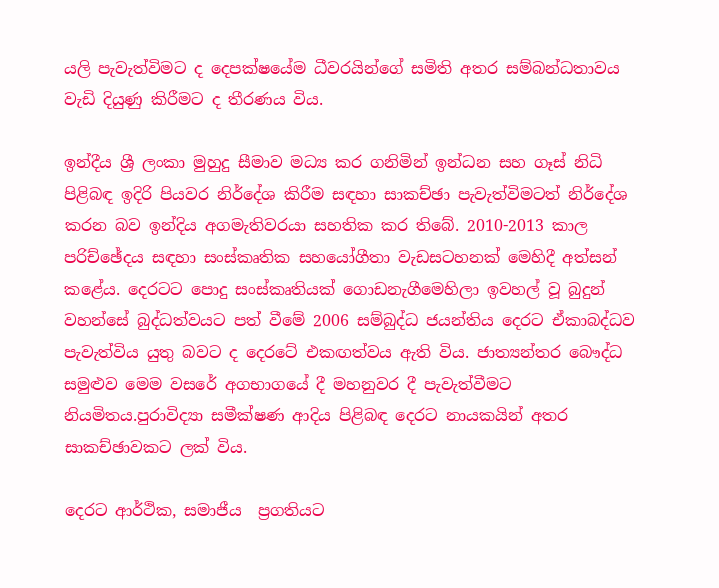යලි පැවැත්විමට ද දෙපක්ෂයේම ධීවරයින්ගේ සමිති අතර සම්බන්ධතාවය වැඩි දියුණු කිරීමට ද තීරණය විය.

ඉන්දීය ශ්‍රී ලංකා මුහුදු සීමාව මධ්‍ය කර ගනිමින් ඉන්ධන සහ ගෑස් නිධි පිළිබඳ ඉදිරි පියවර නිර්දේශ කිරීම සඳහා සාකච්ඡා පැවැත්විමටත් නිර්දේශ කරන බව ඉන්දිය අගමැතිවරයා සහතික කර තිබේ. 2010-2013 කාල පරිච්ඡේදය සඳහා සංස්කෘතික සහයෝගීතා වැඩසටහනක් මෙහිදී අත්සන් කළේය. දෙරටට පොදු සංස්කෘතියක් ගොඩනැගීමෙහිලා ඉවහල් වූ බුදුන් වහන්සේ බුද්ධත්වයට පත් වීමේ 2006 සම්බුද්ධ ජයන්තිය දෙරට ඒකාබද්ධව පැවැත්විය යුතු බවට ද දෙරටේ එකඟත්වය ඇති විය. ජාත්‍යන්තර බෞද්ධ සමුළුව මෙම වසරේ අගභාගයේ දී මහනුවර දී පැවැත්වීමට නියමිතය.පුරාවිද්‍යා සමීක්ෂණ ආදිය පිළිබඳ දෙරට නායකයින් අතර සාකච්ඡාවකට ලක් විය.

දෙරට ආර්ථික, සමාජීය  ප්‍රගතිය‍ට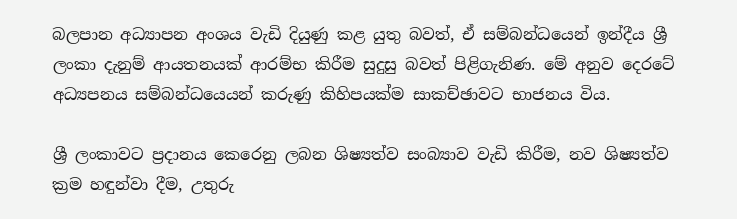බලපාන අධ්‍යාපන අංශය වැඩි දියුණු කළ යුතු බවත්, ඒ සම්බන්ධයෙන් ඉන්දීය ශ්‍රී ලංකා දැනුම් ආයතනයක් ආරම්භ කිරීම සුදුසු බවත් පිළිගැනිණ. මේ අනුව දෙරටේ අධ්‍යපනය සම්බන්ධයෙයන් කරුණු කිහිපයක්ම සාකච්ඡාවට භාජනය විය.

ශ්‍රී ලංකාවට ප්‍රදානය කෙරෙනු ලබන ශිෂ්‍යත්ව සංබ්‍යාව වැඩි කිරීම, නව ශිෂ්‍යත්ව ක්‍රම හඳුන්වා දීම, උතුරු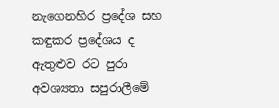නැගෙනහිර ප්‍රදේශ සහ කඳුකර ප්‍රදේශය ද ඇතුළුව රට පුරා අවශ්‍යතා සපුරාලීමේ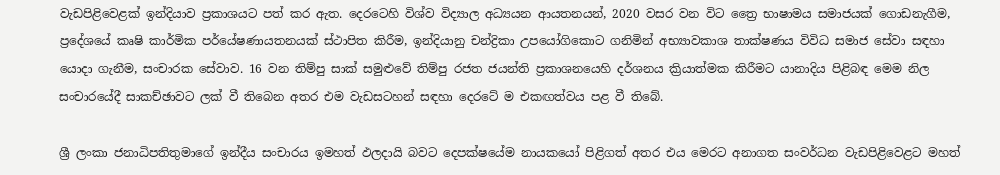වැඩපිළිවෙළක් ඉන්දියාව ප්‍රකාශයට පත් කර ඇත. දෙරටෙහි විශ්ව විද්‍යාල අධ්‍යයන ආයතනයන්, 2020 වසර වන විට ත්‍රෛ භාෂාමය සමාජයක් ගොඩනැගීම, ප්‍රදේශයේ කෘෂි කාර්මික පර්යේෂණායතනයක් ස්ථාපිත කිරීම, ඉන්දියානු චන්ද්‍රිකා උපයෝගිකොට ගනිමින් අභ්‍යාවකාශ තාක්ෂණය විවිධ සමාජ සේවා සඳහා යොදා ගැනීම, සංචාරක සේවාව. 16 වන තිම්පු සාක් සමුළුවේ තිම්පු රජත ජයන්ති ප්‍රකාශනයෙහි දර්ශනය ක්‍රියාත්මක කිරීමට යානාදිය පිළිබඳ මෙම නිල සංචාරයේදී සාකච්ඡාවට ලක් වී තිබෙන අතර එම වැඩසටහන් සඳහා දෙරටේ ම එකඟත්වය පළ වී තිබේ.

ශ්‍රී ලංකා ජනාධිපතිතුමාගේ ඉන්දීය සංචාරය ඉමහත් ඵලදායි බවට දෙපක්ෂයේම නායකයෝ පිළිගත් අතර එය මෙරට අනාගත සංවර්ධන වැඩපිළිවෙළට මහත්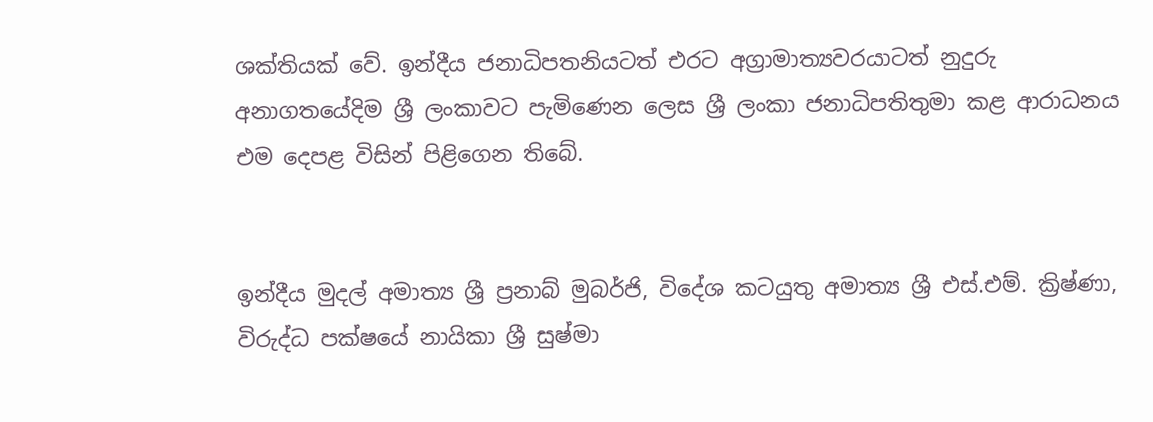ශක්තියක් වේ. ඉන්දීය ජනාධිපතනියටත් එරට අග්‍රාමාත්‍යවරයාටත් නුදුරු අනාගතයේදිම ශ්‍රී ලංකාවට පැමිණෙන ලෙස ශ්‍රී ලංකා ජනාධිපතිතුමා කළ ආරාධනය එම දෙපළ විසින් පිළිගෙන තිබේ.


ඉන්දීය මුදල් අමාත්‍ය ශ්‍රී ප්‍රනාබ් මුබර්ජි, විදේශ කටයුතු අමාත්‍ය ශ්‍රී එස්.එම්. ක්‍රිෂ්ණා, විරුද්ධ පක්ෂයේ නායිකා ශ්‍රී සුෂ්මා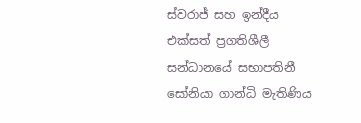ස්වරාජ් සහ ඉන්දීය එක්සත් ප්‍රගතිශීලී සන්ධානයේ සභාපතිනී සෝනියා ගාන්ධි මැතිණිය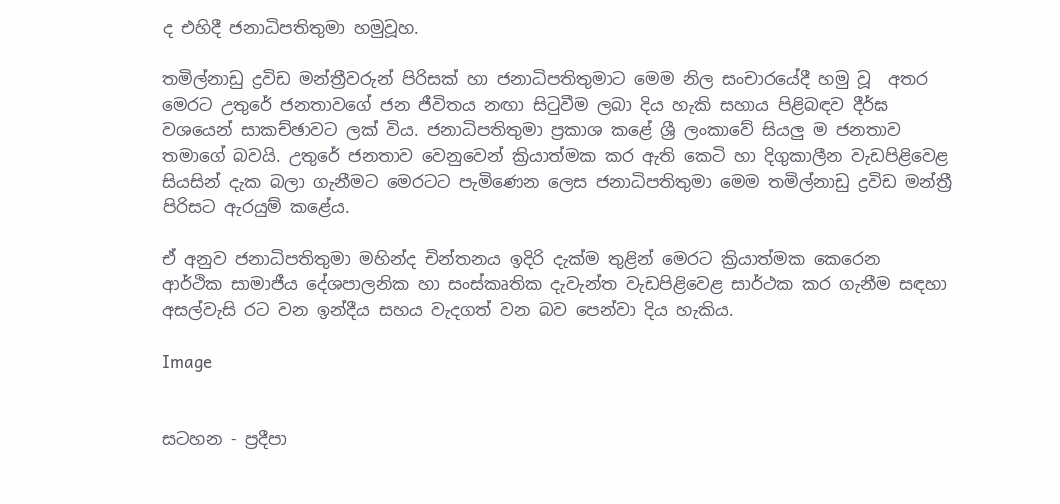ද එහිදී ජනාධිපතිතුමා හමුවූහ.

තමිල්නාඩු ද්‍රවිඩ මන්ත්‍රීවරුන් පිරිසක් හා ජනාධිපතිතුමාට මෙම නිල සංචාරයේදී හමු වූ  අතර මෙරට උතුරේ ජනතාවගේ ජන ජීවිතය නඟා සිටුවීම ලබා දිය හැකි සහාය පිළිබඳව දීර්ඝ වශයෙන් සාකච්ඡාවට ලක් විය. ජනාධිපතිතුමා ප්‍රකාශ කළේ ශ්‍රී ලංකාවේ සියලු ම ජනතාව තමාගේ බවයි. උතු‍රේ ජනතාව වෙනුවෙන් ක්‍රියාත්මක කර ඇති කෙටි හා දිගුකාලීන වැඩපිළිවෙළ සියසින් දැක බලා ගැනීමට මෙරටට පැමිණෙන ලෙස ජනාධිපතිතුමා මෙම තමිල්නාඩු ද්‍රවිඩ මන්ත්‍රී පිරිසට ඇරයුම් කළේය.

ඒ අනුව ජනාධිපතිතුමා මහින්ද චින්තනය ඉදිරි දැක්ම තුළින් මෙරට ක්‍රියාත්මක කෙරෙන  ආර්ථික සාමාජීය දේශපාලනික හා සංස්කෘතික දැවැන්ත වැඩපිළිවෙළ සාර්ථක කර ගැනීම සඳහා අසල්වැසි රට වන ඉන්දීය සහය වැදගත් වන බව පෙන්වා දිය හැකිය.

Image


සටහන - ප්‍රදීපා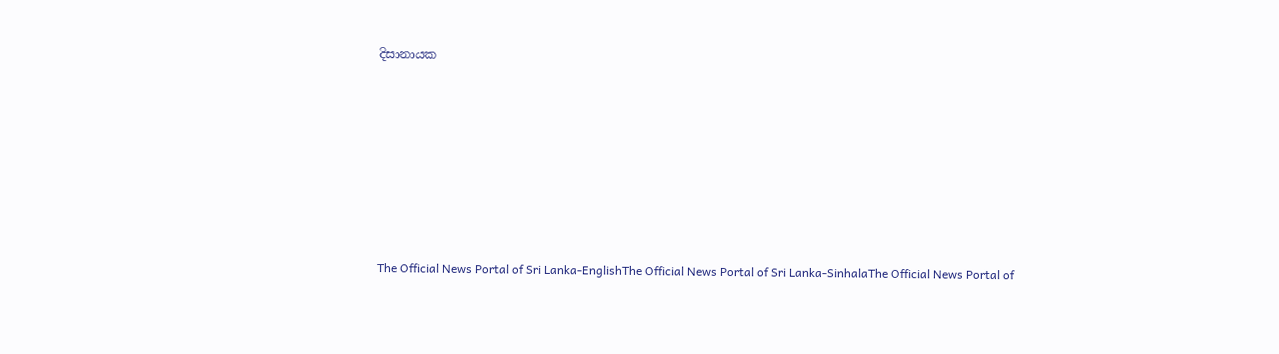දිසානායක







The Official News Portal of Sri Lanka-EnglishThe Official News Portal of Sri Lanka-SinhalaThe Official News Portal of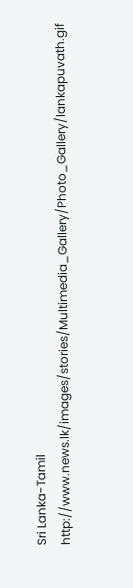Sri Lanka-Tamil
http://www.news.lk/images/stories/Multimedia_Gallery/Photo_Gallery/lankapuvath.gif